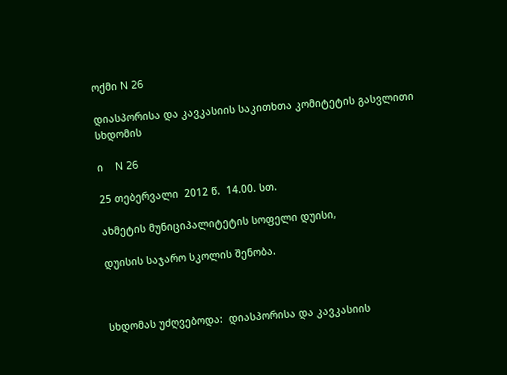ოქმი N 26

დიასპორისა და კავკასიის საკითხთა კომიტეტის გასვლითი  სხდომის

ი    N 26

25 თებერვალი  2012 წ.  14.00. სთ.

ახმეტის მუნიციპალიტეტის სოფელი დუისი,

დუისის საჯარო სკოლის შენობა.



სხდომას უძღვებოდა:  დიასპორისა და კავკასიის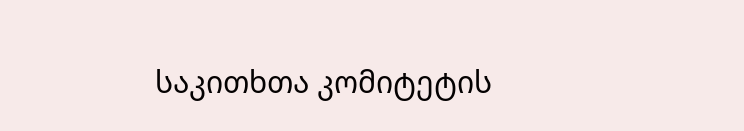საკითხთა კომიტეტის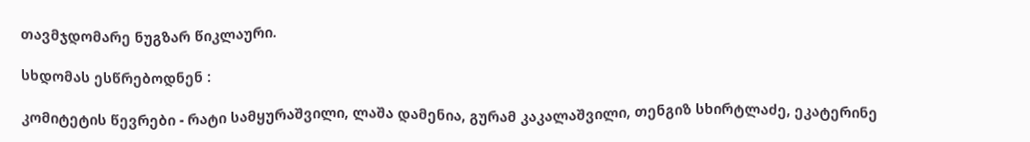თავმჯდომარე ნუგზარ წიკლაური.

სხდომას ესწრებოდნენ :

კომიტეტის წევრები - რატი სამყურაშვილი, ლაშა დამენია, გურამ კაკალაშვილი, თენგიზ სხირტლაძე, ეკატერინე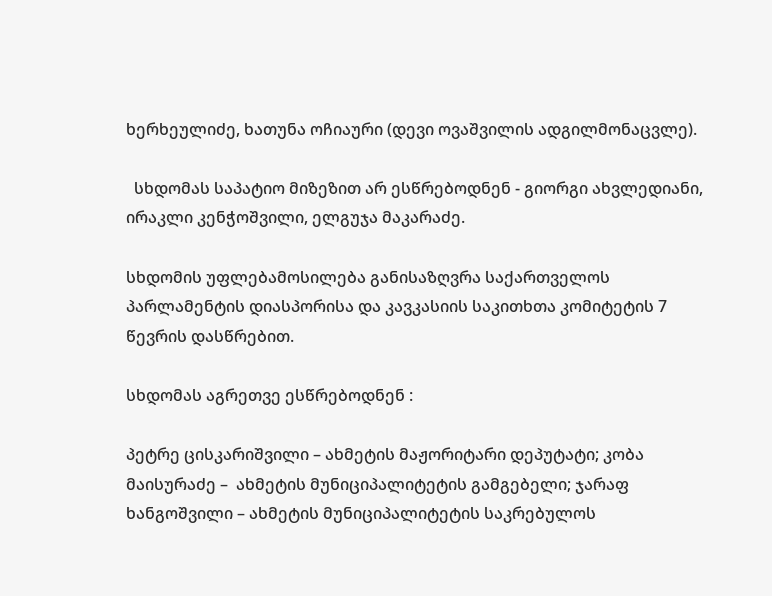ხერხეულიძე, ხათუნა ოჩიაური (დევი ოვაშვილის ადგილმონაცვლე).

  სხდომას საპატიო მიზეზით არ ესწრებოდნენ - გიორგი ახვლედიანი, ირაკლი კენჭოშვილი, ელგუჯა მაკარაძე.

სხდომის უფლებამოსილება განისაზღვრა საქართველოს პარლამენტის დიასპორისა და კავკასიის საკითხთა კომიტეტის 7  წევრის დასწრებით.

სხდომას აგრეთვე ესწრებოდნენ :

პეტრე ცისკარიშვილი – ახმეტის მაჟორიტარი დეპუტატი; კობა მაისურაძე –  ახმეტის მუნიციპალიტეტის გამგებელი; ჯარაფ ხანგოშვილი – ახმეტის მუნიციპალიტეტის საკრებულოს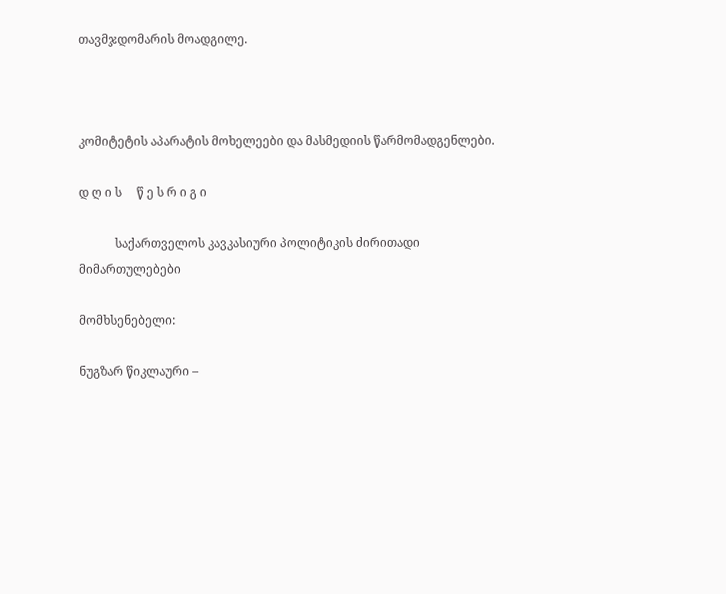თავმჯდომარის მოადგილე.



კომიტეტის აპარატის მოხელეები და მასმედიის წარმომადგენლები.

დ ღ ი ს     წ ე ს რ ი გ ი

            საქართველოს კავკასიური პოლიტიკის ძირითადი მიმართულებები

მომხსენებელი:

ნუგზარ წიკლაური –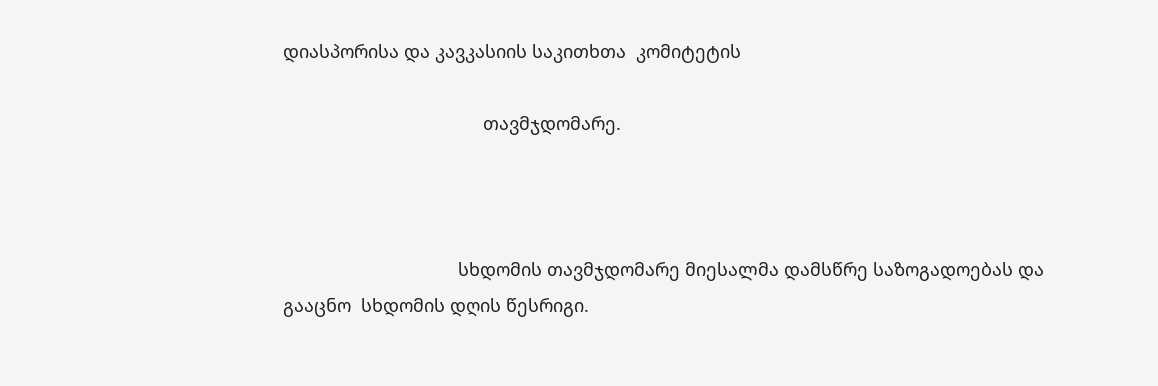დიასპორისა და კავკასიის საკითხთა  კომიტეტის

                                        თავმჯდომარე.



                                   სხდომის თავმჯდომარე მიესალმა დამსწრე საზოგადოებას და გააცნო  სხდომის დღის წესრიგი.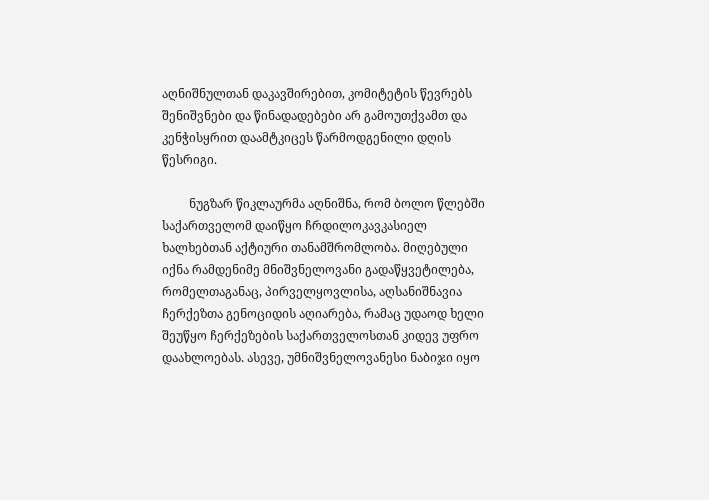აღნიშნულთან დაკავშირებით, კომიტეტის წევრებს  შენიშვნები და წინადადებები არ გამოუთქვამთ და კენჭისყრით დაამტკიცეს წარმოდგენილი დღის წესრიგი.

         ნუგზარ წიკლაურმა აღნიშნა, რომ ბოლო წლებში საქართველომ დაიწყო ჩრდილოკავკასიელ ხალხებთან აქტიური თანამშრომლობა. მიღებული იქნა რამდენიმე მნიშვნელოვანი გადაწყვეტილება, რომელთაგანაც, პირველყოვლისა, აღსანიშნავია ჩერქეზთა გენოციდის აღიარება, რამაც უდაოდ ხელი შეუწყო ჩერქეზების საქართველოსთან კიდევ უფრო დაახლოებას. ასევე, უმნიშვნელოვანესი ნაბიჯი იყო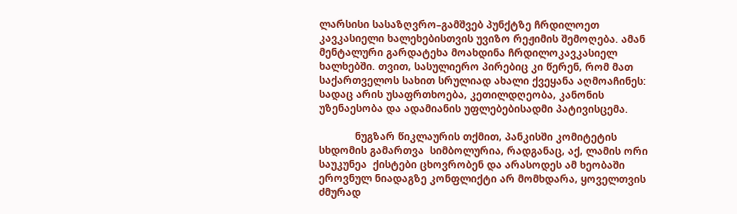ლარსისი სასაზღვრო–გამშვებ პუნქტზე ჩრდილოეთ კავკასიელი ხალეხებისთვის უვიზო რეჟიმის შემოღება. ამან მენტალური გარდატეხა მოახდინა ჩრდილოკავკასიელ ხალხებში. თვით, სასულიერო პირებიც კი წერენ, რომ მათ საქართველოს სახით სრულიად ახალი ქვეყანა აღმოაჩინეს: სადაც არის უსაფრთხოება, კეთილდღეობა, კანონის უზენაესობა და ადამიანის უფლებებისადმი პატივისცემა.

            ნუგზარ წიკლაურის თქმით, პანკისში კომიტეტის სხდომის გამართვა  სიმბოლურია, რადგანაც, აქ, ლამის ორი საუკუნეა  ქისტები ცხოვრობენ და არასოდეს ამ ხეობაში ეროვნულ ნიადაგზე კონფლიქტი არ მომხდარა, ყოველთვის ძმურად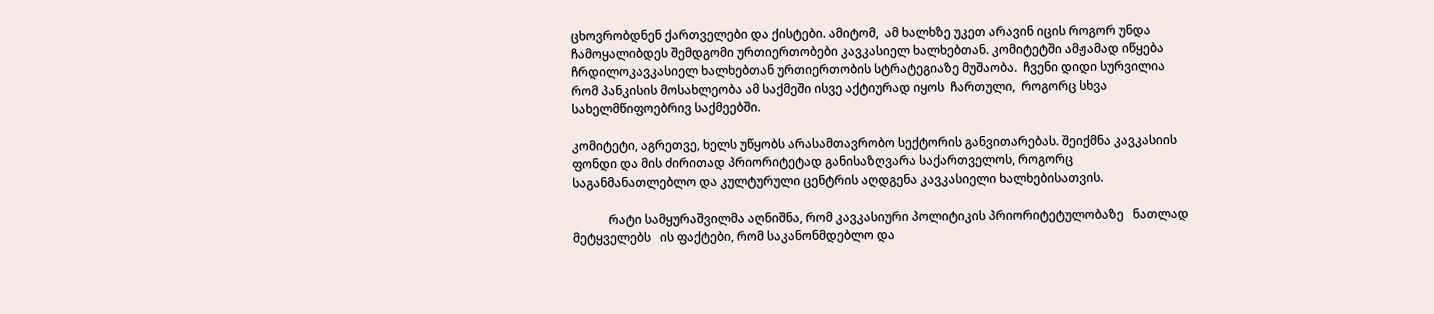ცხოვრობდნენ ქართველები და ქისტები. ამიტომ,  ამ ხალხზე უკეთ არავინ იცის როგორ უნდა ჩამოყალიბდეს შემდგომი ურთიერთობები კავკასიელ ხალხებთან. კომიტეტში ამჟამად იწყება ჩრდილოკავკასიელ ხალხებთან ურთიერთობის სტრატეგიაზე მუშაობა.  ჩვენი დიდი სურვილია რომ პანკისის მოსახლეობა ამ საქმეში ისვე აქტიურად იყოს  ჩართული,  როგორც სხვა სახელმწიფოებრივ საქმეებში.

კომიტეტი, აგრეთვე, ხელს უწყობს არასამთავრობო სექტორის განვითარებას. შეიქმნა კავკასიის ფონდი და მის ძირითად პრიორიტეტად განისაზღვარა საქართველოს, როგორც  საგანმანათლებლო და კულტურული ცენტრის აღდგენა კავკასიელი ხალხებისათვის.

            რატი სამყურაშვილმა აღნიშნა, რომ კავკასიური პოლიტიკის პრიორიტეტულობაზე   ნათლად მეტყველებს   ის ფაქტები, რომ საკანონმდებლო და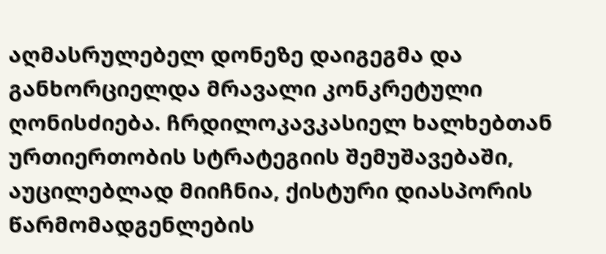აღმასრულებელ დონეზე დაიგეგმა და განხორციელდა მრავალი კონკრეტული ღონისძიება. ჩრდილოკავკასიელ ხალხებთან ურთიერთობის სტრატეგიის შემუშავებაში, აუცილებლად მიიჩნია, ქისტური დიასპორის წარმომადგენლების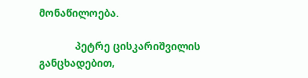მონაწილოება.

            პეტრე ცისკარიშვილის განცხადებით,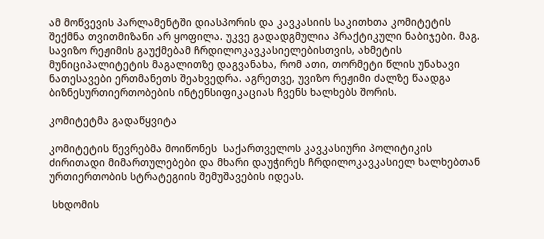ამ მოწვევის პარლამენტში დიასპორის და კავკასიის საკითხთა კომიტეტის შექმნა თვითმიზანი არ ყოფილა. უკვე გადადგმულია პრაქტიკული ნაბიჯები. მაგ. სავიზო რეჟიმის გაუქმებამ ჩრდილოკავკასიელებისთვის, ახმეტის მუნიციპალიტეტის მაგალითზე დაგვანახა, რომ ათი, თორმეტი წლის უნახავი ნათესავები ერთმანეთს შეახვედრა. აგრეთვე, უვიზო რეჟიმი ძალზე წაადგა ბიზნესურთიერთობების ინტენსიფიკაციას ჩვენს ხალხებს შორის.

კომიტეტმა გადაწყვიტა

კომიტეტის წევრებმა მოიწონეს  საქართველოს კავკასიური პოლიტიკის ძირითადი მიმართულებები და მხარი დაუჭირეს ჩრდილოკავკასიელ ხალხებთან ურთიერთობის სტრატეგიის შემუშავების იდეას.

 სხდომის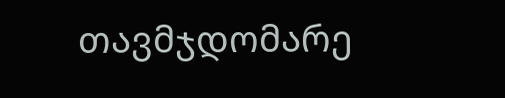თავმჯდომარე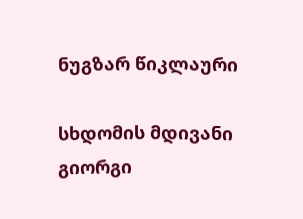ნუგზარ წიკლაური

სხდომის მდივანი                                                        გიორგი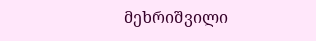მეხრიშვილი